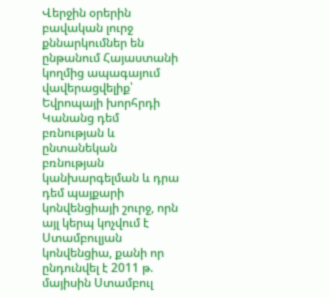Վերջին օրերին բավական լուրջ քննարկումներ են ընթանում Հայաստանի կողմից ապագայում վավերացվելիք՝ Եվրոպայի խորհրդի Կանանց դեմ բռնության և ընտանեկան բռնության կանխարգելման և դրա դեմ պայքարի կոնվենցիայի շուրջ, որն այլ կերպ կոչվում է Ստամբուլյան կոնվենցիա, քանի որ ընդունվել է 2011 թ. մայիսին Ստամբուլ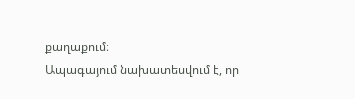քաղաքում։
Ապագայում նախատեսվում է, որ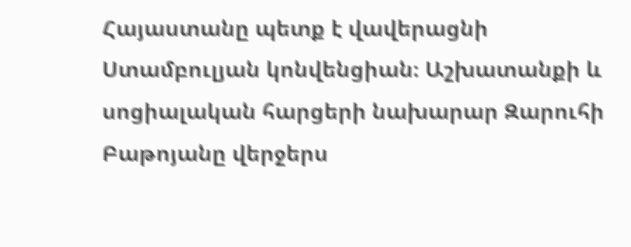Հայաստանը պետք է վավերացնի Ստամբուլյան կոնվենցիան։ Աշխատանքի և սոցիալական հարցերի նախարար Զարուհի Բաթոյանը վերջերս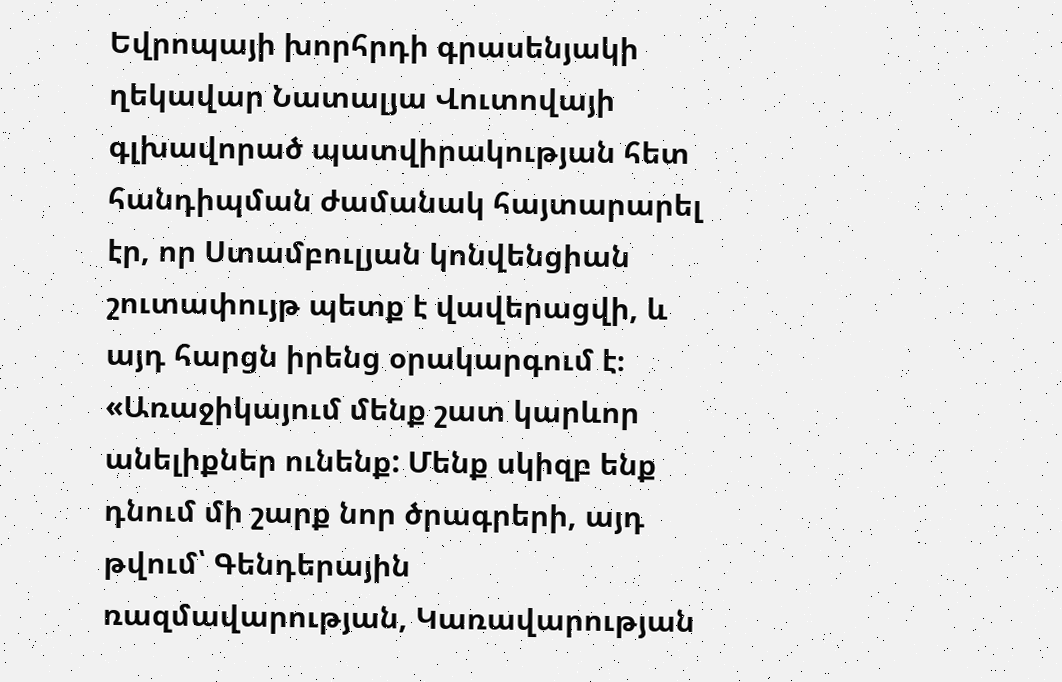Եվրոպայի խորհրդի գրասենյակի ղեկավար Նատալյա Վուտովայի գլխավորած պատվիրակության հետ հանդիպման ժամանակ հայտարարել էր, որ Ստամբուլյան կոնվենցիան շուտափույթ պետք է վավերացվի, և այդ հարցն իրենց օրակարգում է։ «Առաջիկայում մենք շատ կարևոր անելիքներ ունենք: Մենք սկիզբ ենք դնում մի շարք նոր ծրագրերի, այդ թվում՝ Գենդերային ռազմավարության, Կառավարության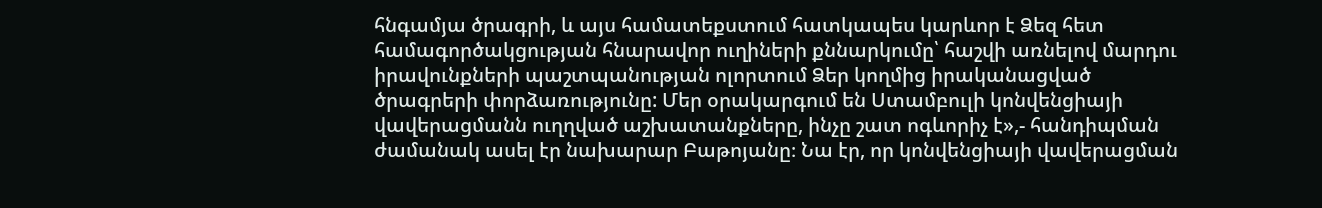հնգամյա ծրագրի, և այս համատեքստում հատկապես կարևոր է Ձեզ հետ համագործակցության հնարավոր ուղիների քննարկումը՝ հաշվի առնելով մարդու իրավունքների պաշտպանության ոլորտում Ձեր կողմից իրականացված ծրագրերի փորձառությունը: Մեր օրակարգում են Ստամբուլի կոնվենցիայի վավերացմանն ուղղված աշխատանքները, ինչը շատ ոգևորիչ է»,- հանդիպման ժամանակ ասել էր նախարար Բաթոյանը։ Նա էր, որ կոնվենցիայի վավերացման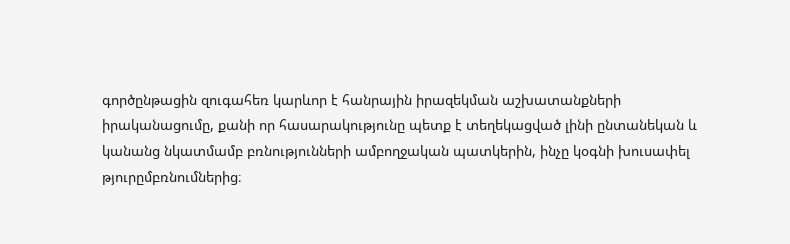գործընթացին զուգահեռ կարևոր է հանրային իրազեկման աշխատանքների իրականացումը, քանի որ հասարակությունը պետք է տեղեկացված լինի ընտանեկան և կանանց նկատմամբ բռնությունների ամբողջական պատկերին, ինչը կօգնի խուսափել թյուրըմբռնումներից։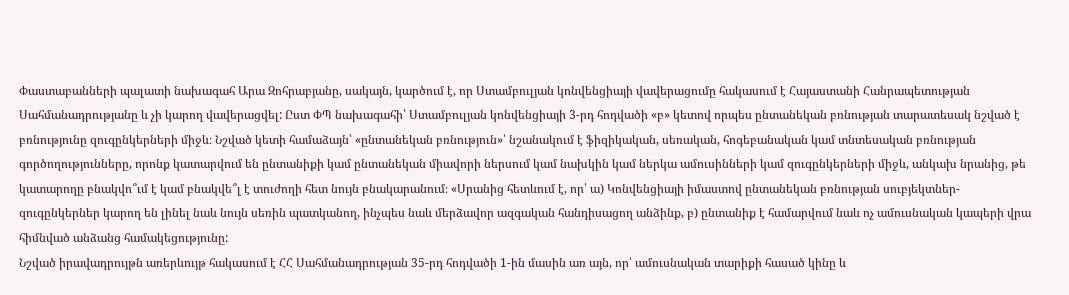Փաստաբանների պալատի նախագահ Արա Զոհրաբյանը, սակայն, կարծում է, որ Ստամբուլյան կոնվենցիայի վավերացումը հակասում է Հայաստանի Հանրապետության Սահմանադրությանը և չի կարող վավերացվել: Ըստ ՓՊ նախագահի՝ Ստամբուլյան կոնվենցիայի 3-րդ հոդվածի «բ» կետով որպես ընտանեկան բռնության տարատեսակ նշված է բռնությունը զուգընկերների միջև։ Նշված կետի համաձայն՝ «ընտանեկան բռնություն»՝ նշանակում է ֆիզիկական, սեռական, հոգեբանական կամ տնտեսական բռնության գործողությունները, որոնք կատարվում են ընտանիքի կամ ընտանեկան միավորի ներսում կամ նախկին կամ ներկա ամուսինների կամ զուգընկերների միջև, անկախ նրանից, թե կատարողը բնակվո՞ւմ է կամ բնակվե՞լ է տուժողի հետ նույն բնակարանում։ «Սրանից հետևում է, որ՝ ա) Կոնվենցիայի իմաստով ընտանեկան բռնության սուբյեկտներ-զուգընկերներ կարող են լինել նաև նույն սեռին պատկանող, ինչպես նաև մերձավոր ազգական հանդիսացող անձինք, բ) ընտանիք է համարվում նաև ոչ ամուսնական կապերի վրա հիմնված անձանց համակեցությունը:
Նշված իրավադրույթն առերևույթ հակասում է ՀՀ Սահմանադրության 35-րդ հոդվածի 1-ին մասին առ այն, որ՝ ամուսնական տարիքի հասած կինը և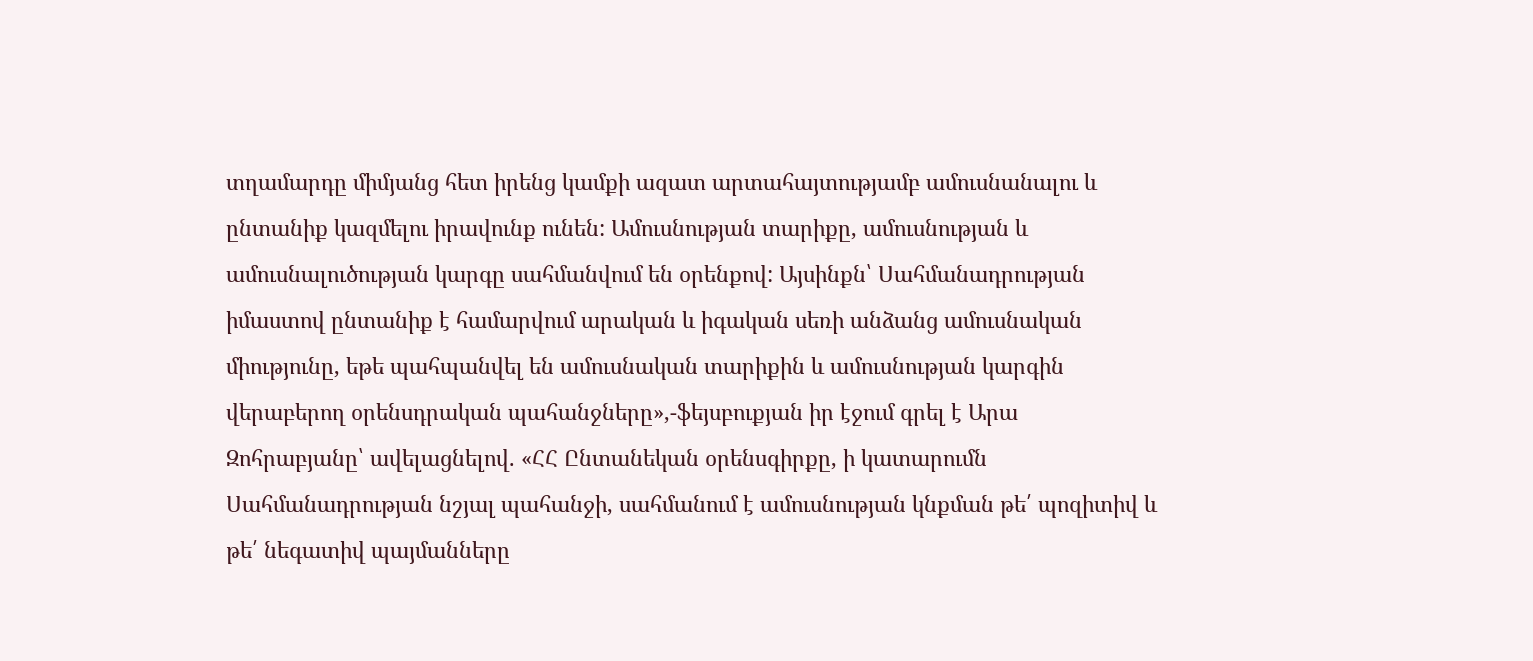տղամարդը միմյանց հետ իրենց կամքի ազատ արտահայտությամբ ամուսնանալու և ընտանիք կազմելու իրավունք ունեն: Ամուսնության տարիքը, ամուսնության և ամուսնալուծության կարգը սահմանվում են օրենքով: Այսինքն՝ Սահմանադրության իմաստով ընտանիք է համարվում արական և իգական սեռի անձանց ամուսնական միությունը, եթե պահպանվել են ամուսնական տարիքին և ամուսնության կարգին վերաբերող օրենսդրական պահանջները»,-ֆեյսբուքյան իր էջում գրել է Արա Զոհրաբյանը՝ ավելացնելով. «ՀՀ Ընտանեկան օրենսգիրքը, ի կատարումն Սահմանադրության նշյալ պահանջի, սահմանում է ամուսնության կնքման թե՛ պոզիտիվ և թե՛ նեգատիվ պայմանները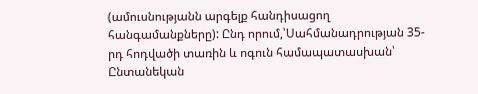(ամուսնությանն արգելք հանդիսացող հանգամանքները): Ընդ որում,՝Սահմանադրության 35-րդ հոդվածի տառին և ոգուն համապատասխան՝ Ընտանեկան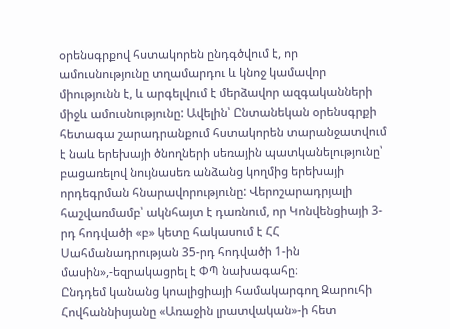օրենսգրքով հստակորեն ընդգծվում է, որ ամուսնությունը տղամարդու և կնոջ կամավոր միությունն է, և արգելվում է մերձավոր ազգականների միջև ամուսնությունը: Ավելին՝ Ընտանեկան օրենսգրքի հետագա շարադրանքում հստակորեն տարանջատվում է նաև երեխայի ծնողների սեռային պատկանելությունը՝ բացառելով նույնասեռ անձանց կողմից երեխայի որդեգրման հնարավորությունը: Վերոշարադրյալի հաշվառմամբ՝ ակնհայտ է դառնում, որ Կոնվենցիայի 3-րդ հոդվածի «բ» կետը հակասում է ՀՀ Սահմանադրության 35-րդ հոդվածի 1-ին մասին»,-եզրակացրել է ՓՊ նախագահը։
Ընդդեմ կանանց կոալիցիայի համակարգող Զարուհի Հովհաննիսյանը «Առաջին լրատվական»-ի հետ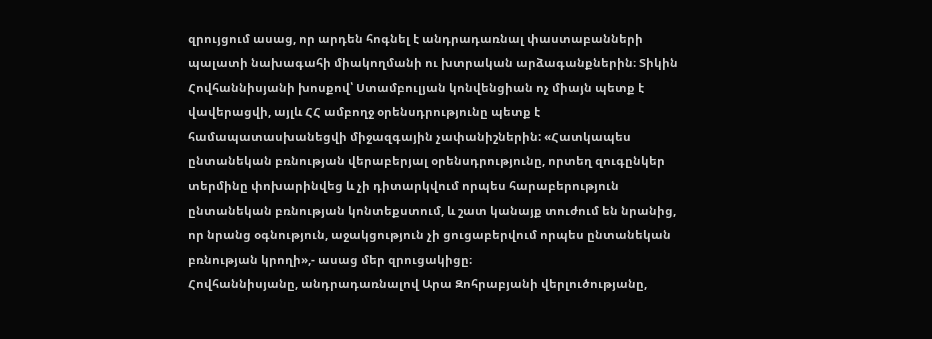զրույցում ասաց, որ արդեն հոգնել է անդրադառնալ փաստաբանների պալատի նախագահի միակողմանի ու խտրական արձագանքներին։ Տիկին Հովհաննիսյանի խոսքով՝ Ստամբուլյան կոնվենցիան ոչ միայն պետք է վավերացվի, այլև ՀՀ ամբողջ օրենսդրությունը պետք է համապատասխանեցվի միջազգային չափանիշներին: «Հատկապես ընտանեկան բռնության վերաբերյալ օրենսդրությունը, որտեղ զուգընկեր տերմինը փոխարինվեց և չի դիտարկվում որպես հարաբերություն ընտանեկան բռնության կոնտեքստում, և շատ կանայք տուժում են նրանից, որ նրանց օգնություն, աջակցություն չի ցուցաբերվում որպես ընտանեկան բռնության կրողի»,- ասաց մեր զրուցակիցը։
Հովհաննիսյանը, անդրադառնալով Արա Զոհրաբյանի վերլուծությանը,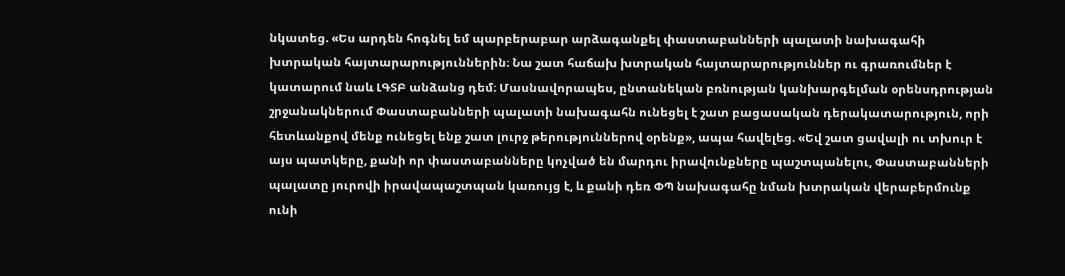նկատեց. «Ես արդեն հոգնել եմ պարբերաբար արձագանքել փաստաբանների պալատի նախագահի խտրական հայտարարություններին։ Նա շատ հաճախ խտրական հայտարարություններ ու գրառումներ է կատարում նաև ԼԳՏԲ անձանց դեմ։ Մասնավորապես, ընտանեկան բռնության կանխարգելման օրենսդրության շրջանակներում Փաստաբանների պալատի նախագահն ունեցել է շատ բացասական դերակատարություն, որի հետևանքով մենք ունեցել ենք շատ լուրջ թերություններով օրենք», ապա հավելեց. «Եվ շատ ցավալի ու տխուր է այս պատկերը, քանի որ փաստաբանները կոչված են մարդու իրավունքները պաշտպանելու, Փաստաբանների պալատը յուրովի իրավապաշտպան կառույց է, և քանի դեռ ՓՊ նախագահը նման խտրական վերաբերմունք ունի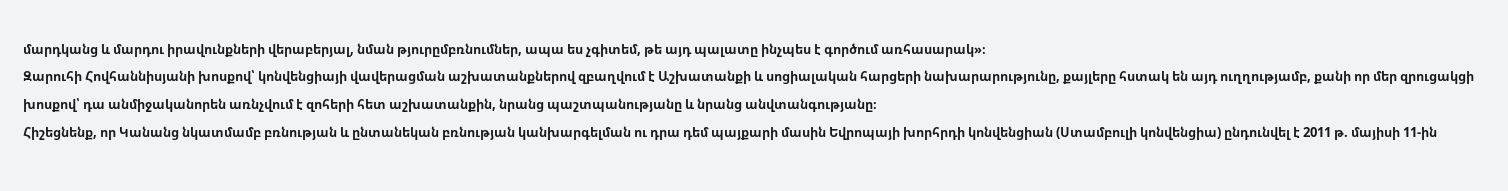մարդկանց և մարդու իրավունքների վերաբերյալ, նման թյուրըմբռնումներ, ապա ես չգիտեմ, թե այդ պալատը ինչպես է գործում առհասարակ»։
Զարուհի Հովհաննիսյանի խոսքով՝ կոնվենցիայի վավերացման աշխատանքներով զբաղվում է Աշխատանքի և սոցիալական հարցերի նախարարությունը, քայլերը հստակ են այդ ուղղությամբ, քանի որ մեր զրուցակցի խոսքով՝ դա անմիջականորեն առնչվում է զոհերի հետ աշխատանքին, նրանց պաշտպանությանը և նրանց անվտանգությանը։
Հիշեցնենք, որ Կանանց նկատմամբ բռնության և ընտանեկան բռնության կանխարգելման ու դրա դեմ պայքարի մասին Եվրոպայի խորհրդի կոնվենցիան (Ստամբուլի կոնվենցիա) ընդունվել է 2011 թ. մայիսի 11-ին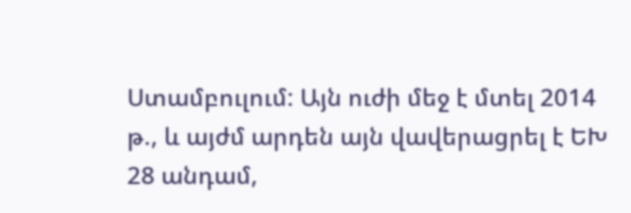Ստամբուլում: Այն ուժի մեջ է մտել 2014 թ., և այժմ արդեն այն վավերացրել է ԵԽ 28 անդամ,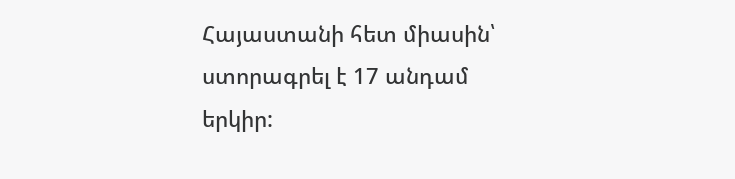Հայաստանի հետ միասին՝ ստորագրել է 17 անդամ երկիր: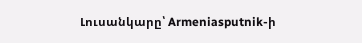Լուսանկարը՝ Armeniasputnik-ի